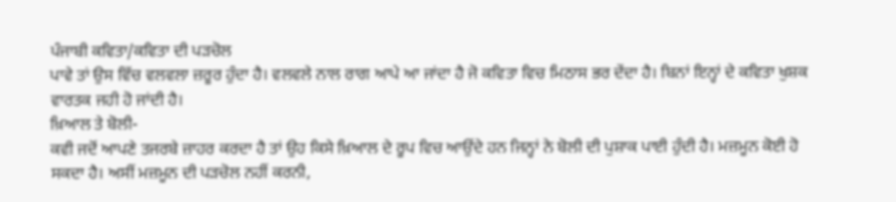ਪੰਜਾਬੀ ਕਵਿਤਾ/ਕਵਿਤਾ ਦੀ ਪੜਚੋਲ
ਪਾਵੇ ਤਾਂ ਉਸ ਵਿੱਚ ਵਲਵਲਾ ਜ਼ਰੂਰ ਹੁੰਦਾ ਹੈ। ਵਲਵਲੇ ਨਾਲ ਰਾਗ ਆਪੇ ਆ ਜਾਂਦਾ ਹੈ ਜੋ ਕਵਿਤਾ ਵਿਚ ਮਿਠਾਸ ਭਰ ਦੇਂਦਾ ਹੈ। ਬਿਨਾਂ ਇਨ੍ਹਾਂ ਦੇ ਕਵਿਤਾ ਖੁਸ਼ਕ ਵਾਰਤਕ ਜਹੀ ਹੋ ਜਾਂਦੀ ਹੈ।
ਖ਼ਿਆਲ ਤੇ ਬੋਲੀ-
ਕਵੀ ਜਦੋਂ ਆਪਣੇ ਤਜਰਬੇ ਜ਼ਾਹਰ ਕਰਦਾ ਹੈ ਤਾਂ ਉਹ ਕਿਸੇ ਖ਼ਿਆਲ ਦੇ ਰੂਪ ਵਿਚ ਆਉਂਦੇ ਹਨ ਜਿਨ੍ਹਾਂ ਨੇ ਬੋਲੀ ਦੀ ਪੁਸ਼ਾਕ ਪਾਈ ਹੁੰਦੀ ਹੈ। ਮਜ਼ਮੂਨ ਕੋਈ ਹੋ ਸਕਦਾ ਹੈ। ਅਸੀਂ ਮਜ਼ਮੂਨ ਦੀ ਪੜਚੋਲ ਨਹੀਂ ਕਰਨੀ,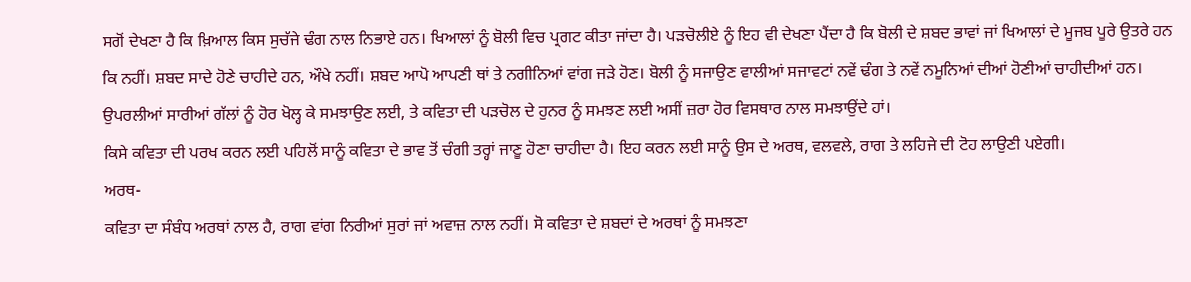ਸਗੋਂ ਦੇਖਣਾ ਹੈ ਕਿ ਖ਼ਿਆਲ ਕਿਸ ਸੁਚੱਜੇ ਢੰਗ ਨਾਲ ਨਿਭਾਏ ਹਨ। ਖਿਆਲਾਂ ਨੂੰ ਬੋਲੀ ਵਿਚ ਪ੍ਰਗਟ ਕੀਤਾ ਜਾਂਦਾ ਹੈ। ਪੜਚੋਲੀਏ ਨੂੰ ਇਹ ਵੀ ਦੇਖਣਾ ਪੈਂਦਾ ਹੈ ਕਿ ਬੋਲੀ ਦੇ ਸ਼ਬਦ ਭਾਵਾਂ ਜਾਂ ਖਿਆਲਾਂ ਦੇ ਮੂਜਬ ਪੂਰੇ ਉਤਰੇ ਹਨ ਕਿ ਨਹੀਂ। ਸ਼ਬਦ ਸਾਦੇ ਹੋਣੇ ਚਾਹੀਦੇ ਹਨ, ਔਖੇ ਨਹੀਂ। ਸ਼ਬਦ ਆਪੋ ਆਪਣੀ ਥਾਂ ਤੇ ਨਗੀਨਿਆਂ ਵਾਂਗ ਜੜੇ ਹੋਣ। ਬੋਲੀ ਨੂੰ ਸਜਾਉਣ ਵਾਲੀਆਂ ਸਜਾਵਟਾਂ ਨਵੇਂ ਢੰਗ ਤੇ ਨਵੇਂ ਨਮੂਨਿਆਂ ਦੀਆਂ ਹੋਣੀਆਂ ਚਾਹੀਦੀਆਂ ਹਨ।
ਉਪਰਲੀਆਂ ਸਾਰੀਆਂ ਗੱਲਾਂ ਨੂੰ ਹੋਰ ਖੋਲ੍ਹ ਕੇ ਸਮਝਾਉਣ ਲਈ, ਤੇ ਕਵਿਤਾ ਦੀ ਪੜਚੋਲ ਦੇ ਹੁਨਰ ਨੂੰ ਸਮਝਣ ਲਈ ਅਸੀਂ ਜ਼ਰਾ ਹੋਰ ਵਿਸਥਾਰ ਨਾਲ ਸਮਝਾਉਂਦੇ ਹਾਂ।
ਕਿਸੇ ਕਵਿਤਾ ਦੀ ਪਰਖ ਕਰਨ ਲਈ ਪਹਿਲੋਂ ਸਾਨੂੰ ਕਵਿਤਾ ਦੇ ਭਾਵ ਤੋਂ ਚੰਗੀ ਤਰ੍ਹਾਂ ਜਾਣੂ ਹੋਣਾ ਚਾਹੀਦਾ ਹੈ। ਇਹ ਕਰਨ ਲਈ ਸਾਨੂੰ ਉਸ ਦੇ ਅਰਥ, ਵਲਵਲੇ, ਰਾਗ ਤੇ ਲਹਿਜੇ ਦੀ ਟੋਹ ਲਾਉਣੀ ਪਏਗੀ।
ਅਰਥ-
ਕਵਿਤਾ ਦਾ ਸੰਬੰਧ ਅਰਥਾਂ ਨਾਲ ਹੈ, ਰਾਗ ਵਾਂਗ ਨਿਰੀਆਂ ਸੁਰਾਂ ਜਾਂ ਅਵਾਜ਼ ਨਾਲ ਨਹੀਂ। ਸੋ ਕਵਿਤਾ ਦੇ ਸ਼ਬਦਾਂ ਦੇ ਅਰਥਾਂ ਨੂੰ ਸਮਝਣਾ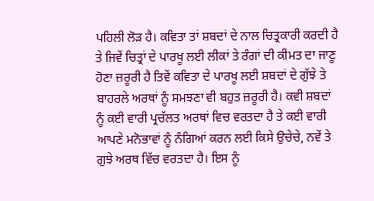ਪਹਿਲੀ ਲੋੜ ਹੈ। ਕਵਿਤਾ ਤਾਂ ਸ਼ਬਦਾਂ ਦੇ ਨਾਲ ਚਿਤ੍ਰਕਾਰੀ ਕਰਦੀ ਹੈ ਤੇ ਜਿਵੇਂ ਚਿਤ੍ਰਾਂ ਦੇ ਪਾਰਖੂ ਲਈ ਲੀਕਾਂ ਤੇ ਰੰਗਾਂ ਦੀ ਕੀਮਤ ਦਾ ਜਾਣੂ ਹੋਣਾ ਜ਼ਰੂਰੀ ਹੈ ਤਿਵੇਂ ਕਵਿਤਾ ਦੇ ਪਾਰਖੂ ਲਈ ਸ਼ਬਦਾਂ ਦੇ ਗੁੱਝੇ ਤੇ ਬਾਹਰਲੇ ਅਰਥਾਂ ਨੂੰ ਸਮਝਣਾ ਵੀ ਬਹੁਤ ਜ਼ਰੂਰੀ ਹੈ। ਕਵੀ ਸ਼ਬਦਾਂ ਨੂੰ ਕਈ ਵਾਰੀ ਪ੍ਰਚੱਲਤ ਅਰਥਾਂ ਵਿਚ ਵਰਤਦਾ ਹੈ ਤੇ ਕਈ ਵਾਰੀ ਆਪਣੇ ਮਨੋਭਾਵਾਂ ਨੂੰ ਨੰਗਿਆਂ ਕਰਨ ਲਈ ਕਿਸੇ ਉਚੇਚੇ, ਨਵੇਂ ਤੇ ਗੁਝੇ ਅਰਥ ਵਿੱਚ ਵਰਤਦਾ ਹੈ। ਇਸ ਨੂੰ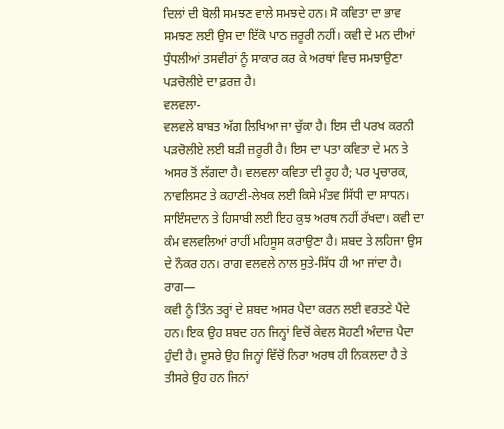ਦਿਲਾਂ ਦੀ ਬੋਲੀ ਸਮਝਣ ਵਾਲੇ ਸਮਝਦੇ ਹਨ। ਸੋ ਕਵਿਤਾ ਦਾ ਭਾਵ ਸਮਝਣ ਲਈ ਉਸ ਦਾ ਇੱਕੋ ਪਾਠ ਜ਼ਰੂਰੀ ਨਹੀਂ। ਕਵੀ ਦੇ ਮਨ ਦੀਆਂ ਧੁੰਧਲੀਆਂ ਤਸਵੀਰਾਂ ਨੂੰ ਸਾਕਾਰ ਕਰ ਕੇ ਅਰਥਾਂ ਵਿਚ ਸਮਝਾਉਣਾ ਪੜਚੋਲੀਏ ਦਾ ਫ਼ਰਜ਼ ਹੈ।
ਵਲਵਲਾ-
ਵਲਵਲੇ ਬਾਬਤ ਅੱਗ ਲਿਖਿਆ ਜਾ ਚੁੱਕਾ ਹੈ। ਇਸ ਦੀ ਪਰਖ ਕਰਨੀ ਪੜਚੋਲੀਏ ਲਈ ਬੜੀ ਜ਼ਰੂਰੀ ਹੈ। ਇਸ ਦਾ ਪਤਾ ਕਵਿਤਾ ਦੇ ਮਨ ਤੇ ਅਸਰ ਤੋਂ ਲੱਗਦਾ ਹੈ। ਵਲਵਲਾ ਕਵਿਤਾ ਦੀ ਰੂਹ ਹੈ; ਪਰ ਪ੍ਰਚਾਰਕ, ਨਾਵਲਿਸਟ ਤੇ ਕਹਾਣੀ-ਲੇਖਕ ਲਈ ਕਿਸੇ ਮੰਤਵ ਸਿੱਧੀ ਦਾ ਸਾਧਨ। ਸਾਇੰਸਦਾਨ ਤੇ ਹਿਸਾਬੀ ਲਈ ਇਹ ਕੁਝ ਅਰਥ ਨਹੀਂ ਰੱਖਦਾ। ਕਵੀ ਦਾ ਕੰਮ ਵਲਵਲਿਆਂ ਰਾਹੀਂ ਮਹਿਸੂਸ ਕਰਾਉਣਾ ਹੈ। ਸ਼ਬਦ ਤੇ ਲਹਿਜਾ ਉਸ ਦੇ ਨੌਕਰ ਹਨ। ਰਾਗ ਵਲਵਲੇ ਨਾਲ ਸੁਤੇ-ਸਿੱਧ ਹੀ ਆ ਜਾਂਦਾ ਹੈ।
ਰਾਗ—
ਕਵੀ ਨੂੰ ਤਿੰਨ ਤਰ੍ਹਾਂ ਦੇ ਸ਼ਬਦ ਅਸਰ ਪੈਦਾ ਕਰਨ ਲਈ ਵਰਤਣੇ ਪੈਂਦੇ ਹਨ। ਇਕ ਉਹ ਸ਼ਬਦ ਹਨ ਜਿਨ੍ਹਾਂ ਵਿਚੋਂ ਕੇਵਲ ਸੋਹਣੀ ਅੰਦਾਜ਼ ਪੈਦਾ ਹੁੰਦੀ ਹੈ। ਦੂਸਰੇ ਉਹ ਜਿਨ੍ਹਾਂ ਵਿੱਚੋਂ ਨਿਰਾ ਅਰਥ ਹੀ ਨਿਕਲਦਾ ਹੈ ਤੇ ਤੀਸਰੇ ਉਹ ਹਨ ਜਿਨਾਂ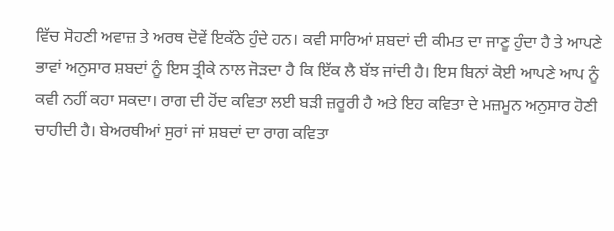ਵਿੱਚ ਸੋਹਣੀ ਅਵਾਜ਼ ਤੇ ਅਰਥ ਦੋਵੇਂ ਇਕੱਠੇ ਹੁੰਦੇ ਹਨ। ਕਵੀ ਸਾਰਿਆਂ ਸ਼ਬਦਾਂ ਦੀ ਕੀਮਤ ਦਾ ਜਾਣੂ ਹੁੰਦਾ ਹੈ ਤੇ ਆਪਣੇ ਭਾਵਾਂ ਅਨੁਸਾਰ ਸ਼ਬਦਾਂ ਨੂੰ ਇਸ ਤ੍ਰੀਕੇ ਨਾਲ ਜੋੜਦਾ ਹੈ ਕਿ ਇੱਕ ਲੈ ਬੱਝ ਜਾਂਦੀ ਹੈ। ਇਸ ਬਿਨਾਂ ਕੋਈ ਆਪਣੇ ਆਪ ਨੂੰ ਕਵੀ ਨਹੀਂ ਕਹਾ ਸਕਦਾ। ਰਾਗ ਦੀ ਹੋਂਦ ਕਵਿਤਾ ਲਈ ਬੜੀ ਜ਼ਰੂਰੀ ਹੈ ਅਤੇ ਇਹ ਕਵਿਤਾ ਦੇ ਮਜ਼ਮੂਨ ਅਨੁਸਾਰ ਹੋਣੀ ਚਾਹੀਦੀ ਹੈ। ਬੇਅਰਥੀਆਂ ਸੁਰਾਂ ਜਾਂ ਸ਼ਬਦਾਂ ਦਾ ਰਾਗ ਕਵਿਤਾ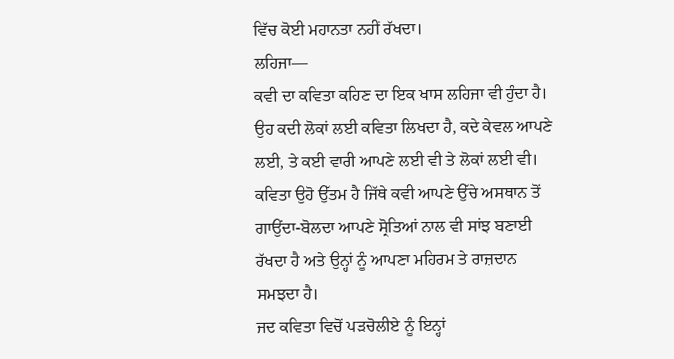ਵਿੱਚ ਕੋਈ ਮਹਾਨਤਾ ਨਹੀਂ ਰੱਖਦਾ।
ਲਹਿਜਾ—
ਕਵੀ ਦਾ ਕਵਿਤਾ ਕਹਿਣ ਦਾ ਇਕ ਖਾਸ ਲਹਿਜਾ ਵੀ ਹੁੰਦਾ ਹੈ। ਉਹ ਕਦੀ ਲੋਕਾਂ ਲਈ ਕਵਿਤਾ ਲਿਖਦਾ ਹੈ, ਕਦੇ ਕੇਵਲ ਆਪਣੇ ਲਈ, ਤੇ ਕਈ ਵਾਰੀ ਆਪਣੇ ਲਈ ਵੀ ਤੇ ਲੋਕਾਂ ਲਈ ਵੀ। ਕਵਿਤਾ ਉਹੋ ਉੱਤਮ ਹੈ ਜਿੱਥੇ ਕਵੀ ਆਪਣੇ ਉੱਚੇ ਅਸਥਾਨ ਤੋਂ ਗਾਉਂਦਾ-ਬੋਲਦਾ ਆਪਣੇ ਸ੍ਰੋਤਿਆਂ ਨਾਲ ਵੀ ਸਾਂਝ ਬਣਾਈ ਰੱਖਦਾ ਹੈ ਅਤੇ ਉਨ੍ਹਾਂ ਨੂੰ ਆਪਣਾ ਮਹਿਰਮ ਤੇ ਰਾਜ਼ਦਾਨ ਸਮਝਦਾ ਹੈ।
ਜਦ ਕਵਿਤਾ ਵਿਚੋਂ ਪੜਚੋਲੀਏ ਨੂੰ ਇਨ੍ਹਾਂ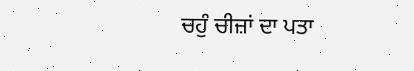ਚਹੁੰ ਚੀਜ਼ਾਂ ਦਾ ਪਤਾ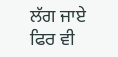ਲੱਗ ਜਾਏ ਫਿਰ ਵੀ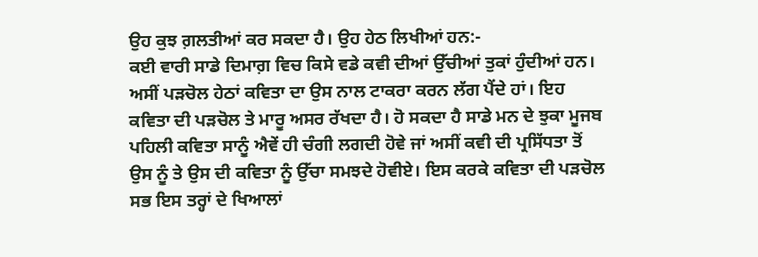ਉਹ ਕੁਝ ਗ਼ਲਤੀਆਂ ਕਰ ਸਕਦਾ ਹੈ। ਉਹ ਹੇਠ ਲਿਖੀਆਂ ਹਨ:-
ਕਈ ਵਾਰੀ ਸਾਡੇ ਦਿਮਾਗ਼ ਵਿਚ ਕਿਸੇ ਵਡੇ ਕਵੀ ਦੀਆਂ ਉੱਚੀਆਂ ਤੁਕਾਂ ਹੁੰਦੀਆਂ ਹਨ। ਅਸੀਂ ਪੜਚੋਲ ਹੇਠਾਂ ਕਵਿਤਾ ਦਾ ਉਸ ਨਾਲ ਟਾਕਰਾ ਕਰਨ ਲੱਗ ਪੈਂਦੇ ਹਾਂ। ਇਹ ਕਵਿਤਾ ਦੀ ਪੜਚੋਲ ਤੇ ਮਾਰੂ ਅਸਰ ਰੱਖਦਾ ਹੈ। ਹੋ ਸਕਦਾ ਹੈ ਸਾਡੇ ਮਨ ਦੇ ਝੁਕਾ ਮੂਜਬ ਪਹਿਲੀ ਕਵਿਤਾ ਸਾਨੂੰ ਐਵੇਂ ਹੀ ਚੰਗੀ ਲਗਦੀ ਹੋਵੇ ਜਾਂ ਅਸੀਂ ਕਵੀ ਦੀ ਪ੍ਰਸਿੱਧਤਾ ਤੋਂ ਉਸ ਨੂੰ ਤੇ ਉਸ ਦੀ ਕਵਿਤਾ ਨੂੰ ਉੱਚਾ ਸਮਝਦੇ ਹੋਵੀਏ। ਇਸ ਕਰਕੇ ਕਵਿਤਾ ਦੀ ਪੜਚੋਲ ਸਭ ਇਸ ਤਰ੍ਹਾਂ ਦੇ ਖਿਆਲਾਂ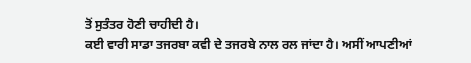ਤੋਂ ਸੁਤੰਤਰ ਹੋਣੀ ਚਾਹੀਦੀ ਹੈ।
ਕਈ ਵਾਰੀ ਸਾਡਾ ਤਜਰਬਾ ਕਵੀ ਦੇ ਤਜਰਬੇ ਨਾਲ ਰਲ ਜਾਂਦਾ ਹੈ। ਅਸੀਂ ਆਪਣੀਆਂ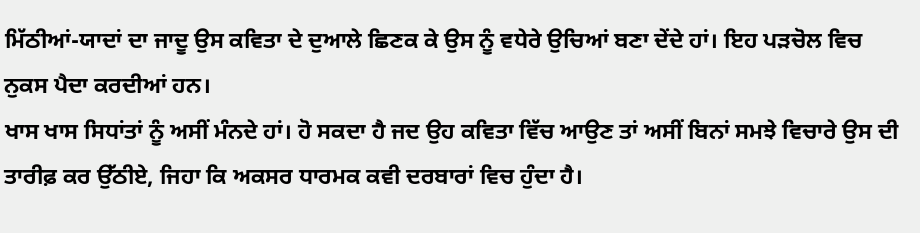ਮਿੱਠੀਆਂ-ਯਾਦਾਂ ਦਾ ਜਾਦੂ ਉਸ ਕਵਿਤਾ ਦੇ ਦੁਆਲੇ ਛਿਣਕ ਕੇ ਉਸ ਨੂੰ ਵਧੇਰੇ ਉਚਿਆਂ ਬਣਾ ਦੇਂਦੇ ਹਾਂ। ਇਹ ਪੜਚੋਲ ਵਿਚ ਨੁਕਸ ਪੈਦਾ ਕਰਦੀਆਂ ਹਨ।
ਖਾਸ ਖਾਸ ਸਿਧਾਂਤਾਂ ਨੂੰ ਅਸੀਂ ਮੰਨਦੇ ਹਾਂ। ਹੋ ਸਕਦਾ ਹੈ ਜਦ ਉਹ ਕਵਿਤਾ ਵਿੱਚ ਆਉਣ ਤਾਂ ਅਸੀਂ ਬਿਨਾਂ ਸਮਝੇ ਵਿਚਾਰੇ ਉਸ ਦੀ ਤਾਰੀਫ਼ ਕਰ ਉੱਠੀਏ, ਜਿਹਾ ਕਿ ਅਕਸਰ ਧਾਰਮਕ ਕਵੀ ਦਰਬਾਰਾਂ ਵਿਚ ਹੁੰਦਾ ਹੈ।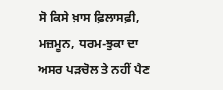ਸੋ ਕਿਸੇ ਖ਼ਾਸ ਫ਼ਿਲਾਸਫ਼ੀ, ਮਜ਼ਮੂਨ, ਧਰਮ-ਝੁਕਾ ਦਾ ਅਸਰ ਪੜਚੋਲ ਤੇ ਨਹੀਂ ਪੈਣ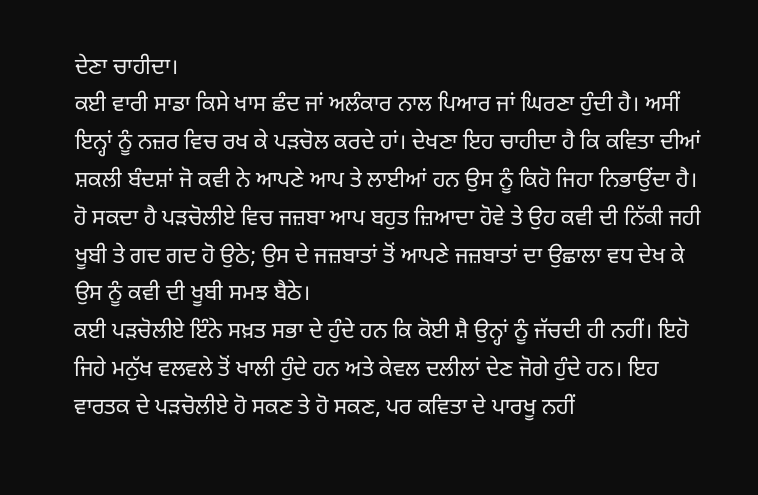ਦੇਣਾ ਚਾਹੀਦਾ।
ਕਈ ਵਾਰੀ ਸਾਡਾ ਕਿਸੇ ਖਾਸ ਛੰਦ ਜਾਂ ਅਲੰਕਾਰ ਨਾਲ ਪਿਆਰ ਜਾਂ ਘਿਰਣਾ ਹੁੰਦੀ ਹੈ। ਅਸੀਂ ਇਨ੍ਹਾਂ ਨੂੰ ਨਜ਼ਰ ਵਿਚ ਰਖ ਕੇ ਪੜਚੋਲ ਕਰਦੇ ਹਾਂ। ਦੇਖਣਾ ਇਹ ਚਾਹੀਦਾ ਹੈ ਕਿ ਕਵਿਤਾ ਦੀਆਂ ਸ਼ਕਲੀ ਬੰਦਸ਼ਾਂ ਜੋ ਕਵੀ ਨੇ ਆਪਣੇ ਆਪ ਤੇ ਲਾਈਆਂ ਹਨ ਉਸ ਨੂੰ ਕਿਹੋ ਜਿਹਾ ਨਿਭਾਉਂਦਾ ਹੈ।
ਹੋ ਸਕਦਾ ਹੈ ਪੜਚੋਲੀਏ ਵਿਚ ਜਜ਼ਬਾ ਆਪ ਬਹੁਤ ਜ਼ਿਆਦਾ ਹੋਵੇ ਤੇ ਉਹ ਕਵੀ ਦੀ ਨਿੱਕੀ ਜਹੀ ਖੂਬੀ ਤੇ ਗਦ ਗਦ ਹੋ ਉਠੇ; ਉਸ ਦੇ ਜਜ਼ਬਾਤਾਂ ਤੋਂ ਆਪਣੇ ਜਜ਼ਬਾਤਾਂ ਦਾ ਉਛਾਲਾ ਵਧ ਦੇਖ ਕੇ ਉਸ ਨੂੰ ਕਵੀ ਦੀ ਖੂਬੀ ਸਮਝ ਬੈਠੇ।
ਕਈ ਪੜਚੋਲੀਏ ਇੰਨੇ ਸਖ਼ਤ ਸਭਾ ਦੇ ਹੁੰਦੇ ਹਨ ਕਿ ਕੋਈ ਸ਼ੈ ਉਨ੍ਹਾਂ ਨੂੰ ਜੱਚਦੀ ਹੀ ਨਹੀਂ। ਇਹੋ ਜਿਹੇ ਮਨੁੱਖ ਵਲਵਲੇ ਤੋਂ ਖਾਲੀ ਹੁੰਦੇ ਹਨ ਅਤੇ ਕੇਵਲ ਦਲੀਲਾਂ ਦੇਣ ਜੋਗੇ ਹੁੰਦੇ ਹਨ। ਇਹ ਵਾਰਤਕ ਦੇ ਪੜਚੋਲੀਏ ਹੋ ਸਕਣ ਤੇ ਹੋ ਸਕਣ, ਪਰ ਕਵਿਤਾ ਦੇ ਪਾਰਖੂ ਨਹੀਂ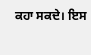ਕਹਾ ਸਕਦੇ। ਇਸ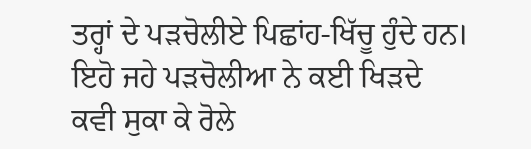ਤਰ੍ਹਾਂ ਦੇ ਪੜਚੋਲੀਏ ਪਿਛਾਂਹ-ਖਿੱਚੂ ਹੁੰਦੇ ਹਨ। ਇਹੋ ਜਹੇ ਪੜਚੋਲੀਆ ਨੇ ਕਈ ਖਿੜਦੇ ਕਵੀ ਸੁਕਾ ਕੇ ਰੋਲੇ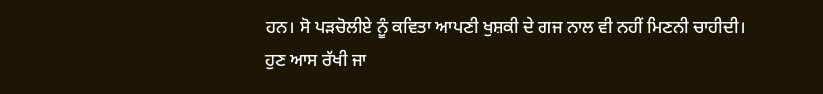ਹਨ। ਸੋ ਪੜਚੋਲੀਏ ਨੂੰ ਕਵਿਤਾ ਆਪਣੀ ਖੁਸ਼ਕੀ ਦੇ ਗਜ ਨਾਲ ਵੀ ਨਹੀਂ ਮਿਣਨੀ ਚਾਹੀਦੀ।
ਹੁਣ ਆਸ ਰੱਖੀ ਜਾ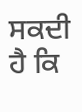ਸਕਦੀ ਹੈ ਕਿ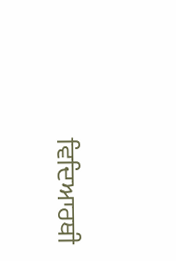ਵਿਦਿਆਰਥੀ